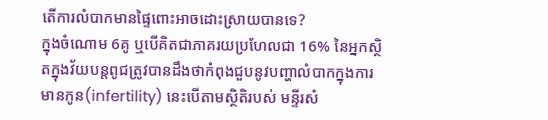តើការលំបាកមានផ្ទៃពោះអាចដោះស្រាយបានទេ?
ក្នុងចំណោម 6គូ ឬបើគិតជាភាគរយប្រហែលជា 16% នៃអ្នកស្ថិតក្នុងវ័យបន្តពូជត្រូវបានដឹងថាកំពុងជួបនូវបញ្ហាលំបាកក្នុងការមានកូន(infertility) នេះបើតាមស្ថិតិរបស់ មន្ទីរសំ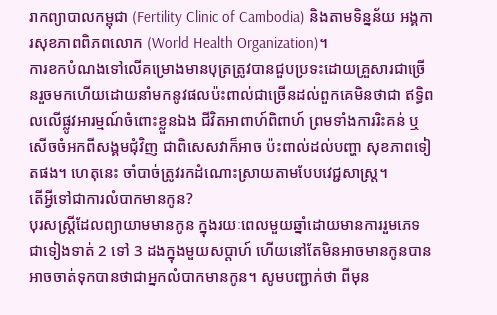រាកព្យាបាលកម្ពុជា (Fertility Clinic of Cambodia) និងតាមទិន្នន័យ អង្គការសុខភាពពិភពលោក (World Health Organization)។
ការខកបំណងទៅលើគម្រោងមានបុត្រត្រូវបានជួបប្រទះដោយគ្រួសារជាច្រើនរួចមកហើយដោយនាំមកនូវផលប៉ះពាល់ជាច្រើនដល់ពួកគេមិនថាជា ឥទ្ធិពលលើផ្លូវអារម្មណ៍ចំពោះខ្លួនឯង ជីវិតអាពាហ៍ពិពាហ៍ ព្រមទាំងការរិះគន់ ឬសើចចំអកពីសង្គមជុំវិញ ជាពិសេសវាក៏អាច ប៉ះពាល់ដល់បញ្ហា សុខភាពទៀតផង។ ហេតុនេះ ចាំបាច់ត្រូវរកដំណោះស្រាយតាមបែបវេជ្ជសាស្ត្រ។
តើអ្វីទៅជាការលំបាកមានកូន?
បុរសស្រ្តីដែលព្យាយាមមានកូន ក្នុងរយៈពេលមួយឆ្នាំដោយមានការរួមភេទជាទៀងទាត់ 2 ទៅ 3 ដងក្នុងមួយសប្តាហ៍ ហើយនៅតែមិនអាចមានកូនបាន អាចចាត់ទុកបានថាជាអ្នកលំបាកមានកូន។ សូមបញ្ជាក់ថា ពីមុន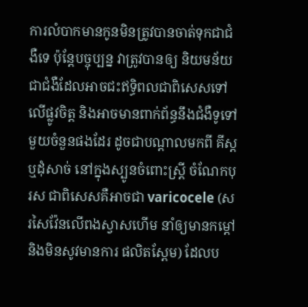ការលំបាកមានកូនមិនត្រូវបានចាត់ទុកជាជំងឺទេ ប៉ុន្តែបច្ចុប្បន្ន វាត្រូវបានឲ្យ និយមន័យជាជំងឺដែលអាចជះឥទ្ធិពលជាពិសេសទៅលើផ្លូវចិត្ត និងអាចមានពាក់ព័ន្ធនឹងជំងឺទូទៅមួយចំនួនផងដែរ ដូចជាបណ្តាលមកពី គីស្ត ឬដុំសាច់ នៅក្នុងស្បូនចំពោះស្រ្តី ចំណែកបុរស ជាពិសេសគឺអាចជា varicocele (សរសៃវ៉ែនលើពងស្វាសហើម នាំឲ្យមានកម្តៅ និងមិនសូវមានការ ផលិតស្ពែម) ដែលប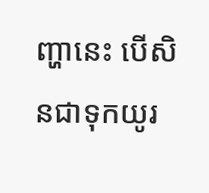ញ្ហានេះ បើសិនជាទុកយូរ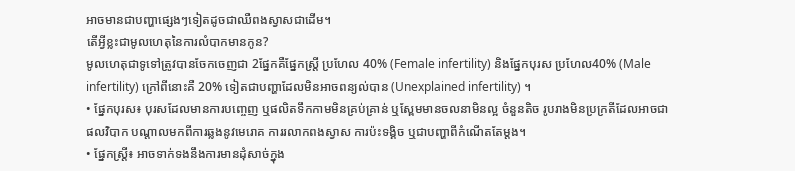អាចមានជាបញ្ហាផ្សេងៗទៀតដូចជាឈឺពងស្វាសជាដើម។
តើអ្វីខ្លះជាមូលហេតុនៃការលំបាកមានកូន?
មូលហេតុជាទូទៅត្រូវបានចែកចេញជា 2ផ្នែកគឺផ្នែកស្រ្តី ប្រហែល 40% (Female infertility) និងផ្នែកបុរស ប្រហែល40% (Male infertility) ក្រៅពីនោះគឺ 20% ទៀតជាបញ្ហាដែលមិនអាចពន្យល់បាន (Unexplained infertility) ។
• ផ្នែកបុរស៖ បុរសដែលមានការបញ្ចេញ ឬផលិតទឹកកាមមិនគ្រប់គ្រាន់ ឬស្ពែមមានចលនាមិនល្អ ចំនួនតិច រូបរាងមិនប្រក្រតីដែលអាចជាផលវិបាក បណ្តាលមកពីការឆ្លងនូវមេរោគ ការរលាកពងស្វាស ការប៉ះទង្គិច ឬជាបញ្ហាពីកំណើតតែម្តង។
• ផ្នែកស្ត្រី៖ អាចទាក់ទងនឹងការមានដុំសាច់ក្នុង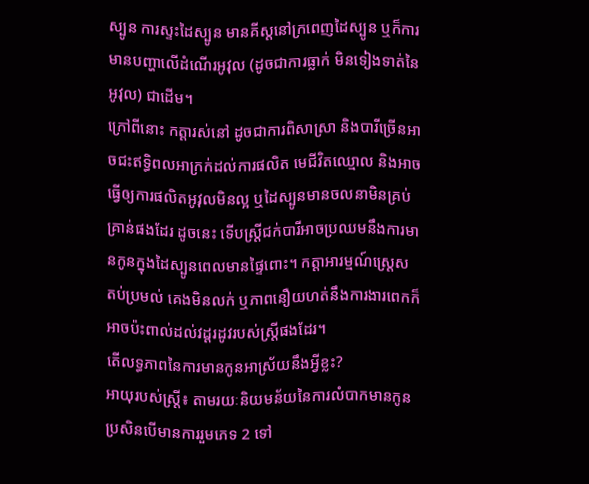ស្បូន ការស្ទះដៃស្បូន មានគីស្តនៅក្រពេញដៃស្បូន ឬក៏ការមានបញ្ហាលើដំណើរអូវុល (ដូចជាការធ្លាក់ មិនទៀងទាត់នៃអូវុល) ជាដើម។
ក្រៅពីនោះ កត្តារស់នៅ ដូចជាការពិសាស្រា និងបារីច្រើនអាចជះឥទ្ធិពលអាក្រក់ដល់ការផលិត មេជីវិតឈ្មោល និងអាចធ្វើឲ្យការផលិតអូវុលមិនល្អ ឬដៃស្បូនមានចលនាមិនគ្រប់គ្រាន់ផងដែរ ដូចនេះ ទើបស្រ្តីជក់បារីអាចប្រឈមនឹងការមានកូនក្នុងដៃស្បូនពេលមានផ្ទៃពោះ។ កត្តាអារម្មណ៍ស្ត្រេស តប់ប្រមល់ គេងមិនលក់ ឬភាពនឿយហត់នឹងការងារពេកក៏អាចប៉ះពាល់ដល់វដ្តរដូវរបស់ស្ត្រីផងដែរ។
តើលទ្ធភាពនៃការមានកូនអាស្រ័យនឹងអ្វីខ្លះ?
អាយុរបស់ស្ត្រី៖ តាមរយៈនិយមន័យនៃការលំបាកមានកូន ប្រសិនបើមានការរួមភេទ 2 ទៅ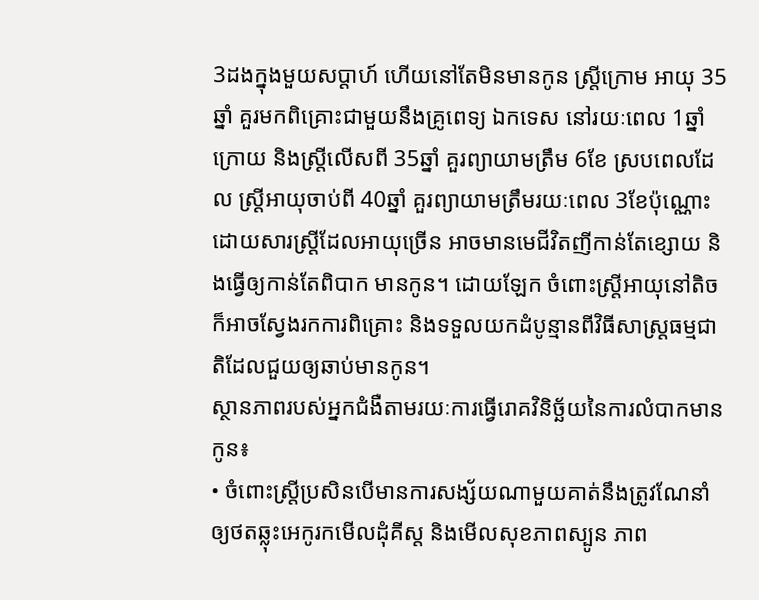3ដងក្នុងមួយសប្តាហ៍ ហើយនៅតែមិនមានកូន ស្ត្រីក្រោម អាយុ 35ឆ្នាំ គួរមកពិគ្រោះជាមួយនឹងគ្រូពេទ្យ ឯកទេស នៅរយៈពេល 1ឆ្នាំក្រោយ និងស្ត្រីលើសពី 35ឆ្នាំ គួរព្យាយាមត្រឹម 6ខែ ស្របពេលដែល ស្ត្រីអាយុចាប់ពី 40ឆ្នាំ គួរព្យាយាមត្រឹមរយៈពេល 3ខែប៉ុណ្ណោះដោយសារស្ត្រីដែលអាយុច្រើន អាចមានមេជីវិតញីកាន់តែខ្សោយ និងធ្វើឲ្យកាន់តែពិបាក មានកូន។ ដោយឡែក ចំពោះស្ត្រីអាយុនៅតិច ក៏អាចស្វែងរកការពិគ្រោះ និងទទួលយកដំបូន្មានពីវិធីសាស្ត្រធម្មជាតិដែលជួយឲ្យឆាប់មានកូន។
ស្ថានភាពរបស់អ្នកជំងឺតាមរយៈការធ្វើរោគវិនិច្ឆ័យនៃការលំបាកមានកូន៖
• ចំពោះស្ត្រីប្រសិនបើមានការសង្ស័យណាមួយគាត់នឹងត្រូវណែនាំឲ្យថតឆ្លុះអេកូរកមើលដុំគីស្ត និងមើលសុខភាពស្បូន ភាព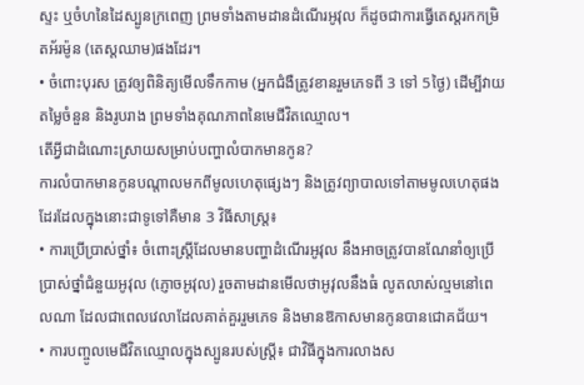ស្ទះ ឬចំហនៃដៃស្បូនក្រពេញ ព្រមទាំងតាមដានដំណើរអូវុល ក៏ដូចជាការធ្វើតេស្តរកកម្រិតអ័រម៉ូន (តេស្តឈាម)ផងដែរ។
• ចំពោះបុរស ត្រូវឲ្យពិនិត្យមើលទឹកកាម (អ្នកជំងឺត្រូវខានរួមភេទពី 3 ទៅ 5ថ្ងៃ) ដើម្បីវាយតម្លៃចំនួន និងរូបរាង ព្រមទាំងគុណភាពនៃមេជីវិតឈ្មោល។
តើអ្វីជាដំណោះស្រាយសម្រាប់បញ្ហាលំបាកមានកូន?
ការលំបាកមានកូនបណ្តាលមកពីមូលហេតុផ្សេងៗ និងត្រូវព្យាបាលទៅតាមមូលហេតុផងដែរដែលក្នុងនោះជាទូទៅគឺមាន 3 វិធីសាស្ត្រ៖
• ការប្រើប្រាស់ថ្នាំ៖ ចំពោះស្ត្រីដែលមានបញ្ហាដំណើរអូវុល នឹងអាចត្រូវបានណែនាំឲ្យប្រើប្រាស់ថ្នាំជំនួយអូវុល (ភ្ញោចអូវុល) រួចតាមដានមើលថាអូវុលនឹងធំ លូតលាស់ល្មមនៅពេលណា ដែលជាពេលវេលាដែលគាត់គួររួមភេទ និងមានឱកាសមានកូនបានជោគជ័យ។
• ការបញ្ចូលមេជីវិតឈ្មោលក្នុងស្បូនរបស់ស្ត្រី៖ ជាវិធីក្នុងការលាងស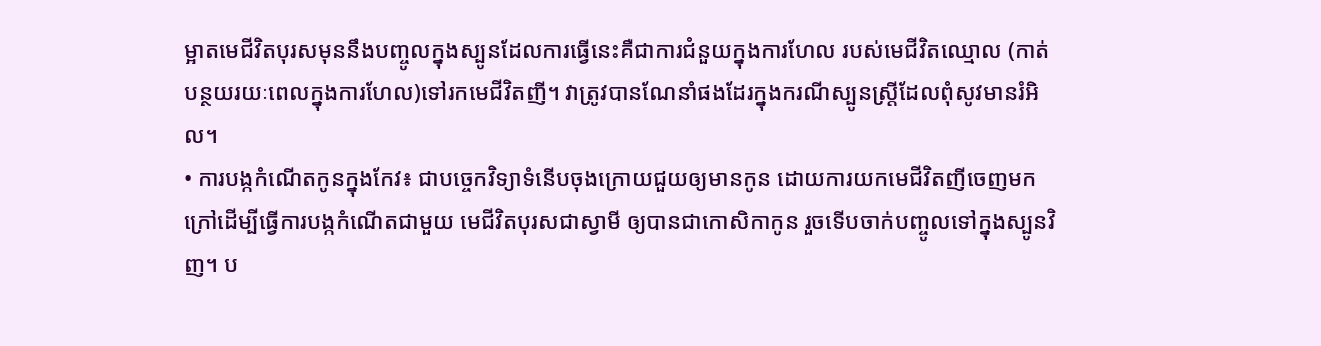ម្អាតមេជីវិតបុរសមុននឹងបញ្ចូលក្នុងស្បូនដែលការធ្វើនេះគឺជាការជំនួយក្នុងការហែល របស់មេជីវិតឈ្មោល (កាត់បន្ថយរយៈពេលក្នុងការហែល)ទៅរកមេជីវិតញី។ វាត្រូវបានណែនាំផងដែរក្នុងករណីស្បូនស្ត្រីដែលពុំសូវមានរំអិល។
• ការបង្កកំណើតកូនក្នុងកែវ៖ ជាបច្ចេកវិទ្យាទំនើបចុងក្រោយជួយឲ្យមានកូន ដោយការយកមេជីវិតញីចេញមកក្រៅដើម្បីធ្វើការបង្កកំណើតជាមួយ មេជីវិតបុរសជាស្វាមី ឲ្យបានជាកោសិកាកូន រួចទើបចាក់បញ្ចូលទៅក្នុងស្បូនវិញ។ ប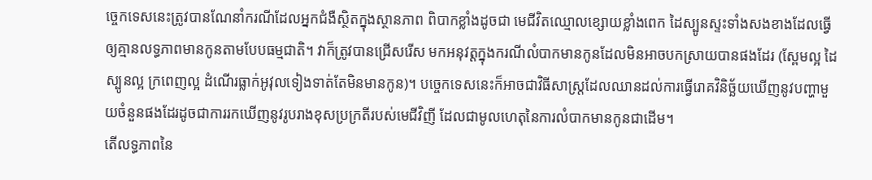ច្ចេកទេសនេះត្រូវបានណែនាំករណីដែលអ្នកជំងឺស្ថិតក្នុងស្ថានភាព ពិបាកខ្លាំងដូចជា មេជីវិតឈ្មោលខ្សោយខ្លាំងពេក ដៃស្បូនស្ទះទាំងសងខាងដែលធ្វើឲ្យគ្មានលទ្ធភាពមានកូនតាមបែបធម្មជាតិ។ វាក៏ត្រូវបានជ្រើសរើស មកអនុវត្តក្នុងករណីលំបាកមានកូនដែលមិនអាចបកស្រាយបានផងដែរ (ស្ពែមល្អ ដៃស្បូនល្អ ក្រពេញល្អ ដំណើរធ្លាក់អូវុលទៀងទាត់តែមិនមានកូន)។ បច្ចេកទេសនេះក៏អាចជាវិធីសាស្ត្រដែលឈានដល់ការធ្វើរោគវិនិច្ឆ័យឃើញនូវបញ្ហាមួយចំនួនផងដែរដូចជាការរកឃើញនូវរូបរាងខុសប្រក្រតីរបស់មេជីវិញី ដែលជាមូលហេតុនៃការលំបាកមានកូនជាដើម។
តើលទ្ធភាពនៃ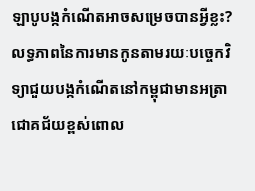ឡាបូបង្កកំណើតអាចសម្រេចបានអ្វីខ្លះ?
លទ្ធភាពនៃការមានកូនតាមរយៈបច្ចេកវិទ្យាជួយបង្កកំណើតនៅកម្ពុជាមានអត្រាជោគជ័យខ្ពស់ពោល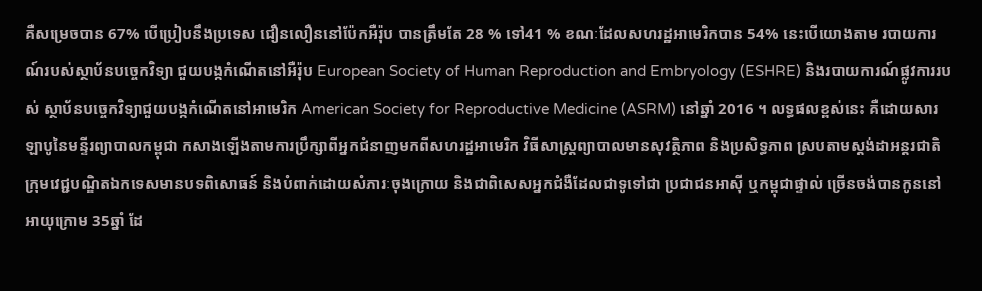គឺសម្រេចបាន 67% បើប្រៀបនឹងប្រទេស ជឿនលឿននៅប៉ែកអឺរ៉ុប បានត្រឹមតែ 28 % ទៅ41 % ខណៈដែលសហរដ្ឋអាមេរិកបាន 54% នេះបើយោងតាម របាយការណ៍របស់ស្ថាប័នបច្ចេកវិទ្យា ជួយបង្កកំណើតនៅអឺរ៉ុប European Society of Human Reproduction and Embryology (ESHRE) និងរបាយការណ៍ផ្លូវការរបស់ ស្ថាប័នបច្ចេកវិទ្យាជួយបង្កកំណើតនៅអាមេរិក American Society for Reproductive Medicine (ASRM) នៅឆ្នាំ 2016 ។ លទ្ធផលខ្ពស់នេះ គឺដោយសារឡាបូនៃមន្ទីរព្យាបាលកម្ពុជា កសាងឡើងតាមការប្រឹក្សាពីអ្នកជំនាញមកពីសហរដ្ឋអាមេរិក វិធីសាស្ត្រព្យាបាលមានសុវតិ្ថភាព និងប្រសិទ្ធភាព ស្របតាមស្តង់ដាអន្តរជាតិ ក្រុមវេជ្ជបណ្ឌិតឯកទេសមានបទពិសោធន៍ និងបំពាក់ដោយសំភារៈចុងក្រោយ និងជាពិសេសអ្នកជំងឺដែលជាទូទៅជា ប្រជាជនអាស៊ី ឬកម្ពុជាផ្ទាល់ ច្រើនចង់បានកូននៅ អាយុក្រោម 35ឆ្នាំ ដែ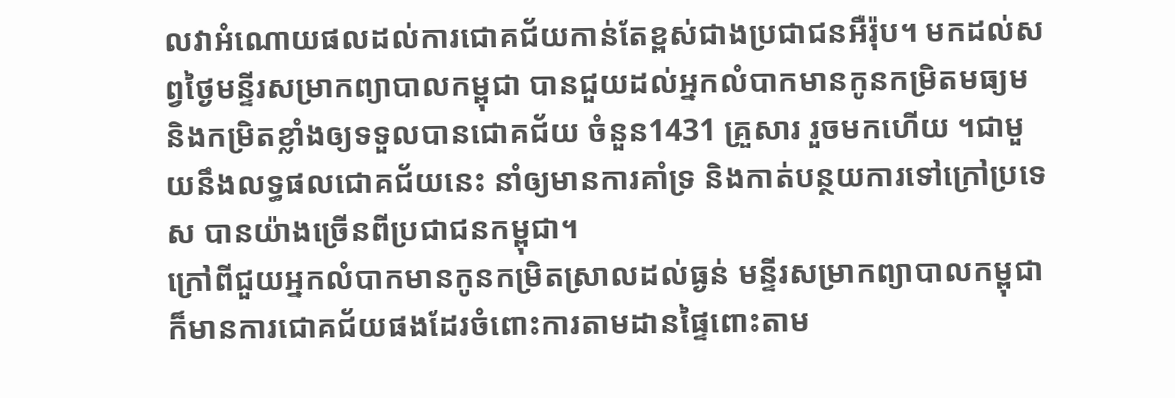លវាអំណោយផលដល់ការជោគជ័យកាន់តែខ្ពស់ជាងប្រជាជនអឺរ៉ុប។ មកដល់សព្វថ្ងៃមន្ទីរសម្រាកព្យាបាលកម្ពុជា បានជួយដល់អ្នកលំបាកមានកូនកម្រិតមធ្យម និងកម្រិតខ្លាំងឲ្យទទួលបានជោគជ័យ ចំនួន1431 គ្រួសារ រួចមកហើយ ។ជាមួយនឹងលទ្ធផលជោគជ័យនេះ នាំឲ្យមានការគាំទ្រ និងកាត់បន្ថយការទៅក្រៅប្រទេស បានយ៉ាងច្រើនពីប្រជាជនកម្ពុជា។
ក្រៅពីជួយអ្នកលំបាកមានកូនកម្រិតស្រាលដល់ធ្ងន់ មន្ទីរសម្រាកព្យាបាលកម្ពុជា ក៏មានការជោគជ័យផងដែរចំពោះការតាមដានផ្ទៃពោះតាម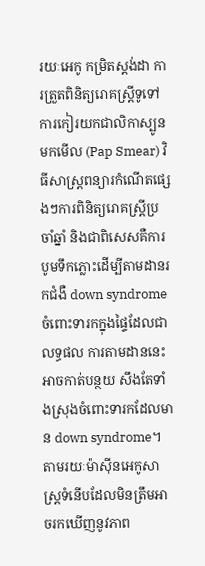រយៈអេកូ កម្រិតស្តង់ដា ការត្រួតពិនិត្យរោគស្ត្រីទូទៅ ការកៀរយកជាលិកាស្បូនមកមើល (Pap Smear) វិធីសាស្ត្រពន្យារកំណើតផ្សេងៗការពិនិត្យរោគស្ត្រីប្រចាំឆ្នាំ និងជាពិសេសគឺការបូមទឹកភ្លោះដើម្បីតាមដានរកជំងឺ down syndrome ចំពោះទារកក្នុងផ្ទៃដែលជាលទ្ធផល ការតាមដាននេះ អាចកាត់បន្ថយ សឹងតែទាំងស្រុងចំពោះទារកដែលមាន down syndrome។ តាមរយៈម៉ាស៊ីនអេកូសាស្ត្រទំនើបដែលមិនត្រឹមអាចរកឃើញនូវភាព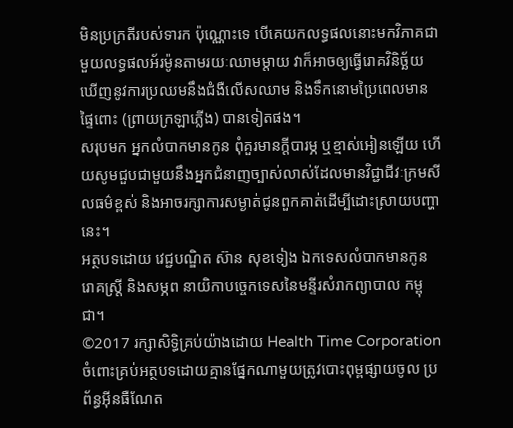មិនប្រក្រតីរបស់ទារក ប៉ុណ្ណោះទេ បើគេយកលទ្ធផលនោះមកវិភាគជាមួយលទ្ធផលអ័រម៉ូនតាមរយៈឈាមម្តាយ វាក៏អាចឲ្យធ្វើរោគវិនិច្ឆ័យឃើញនូវការប្រឈមនឹងជំងឺលើសឈាម និងទឹកនោមប្រៃពេលមានផ្ទៃពោះ (ព្រាយក្រឡាភ្លើង) បានទៀតផង។
សរុបមក អ្នកលំបាកមានកូន ពុំគួរមានក្តីបារម្ភ ឬខ្មាស់អៀនឡើយ ហើយសូមជួបជាមួយនឹងអ្នកជំនាញច្បាស់លាស់ដែលមានវិជ្ជាជីវៈក្រមសីលធម៌ខ្ពស់ និងអាចរក្សាការសម្ងាត់ជូនពួកគាត់ដើម្បីដោះស្រាយបញ្ហានេះ។
អត្ថបទដោយ វេជ្ជបណ្ឌិត ស៊ាន សុខទៀង ឯកទេសលំបាកមានកូន រោគស្ត្រី និងសម្ភព នាយិកាបច្ចេកទេសនៃមន្ទីរសំរាកព្យាបាល កម្ពុជា។
©2017 រក្សាសិទ្ធិគ្រប់យ៉ាងដោយ Health Time Corporation ចំពោះគ្រប់អត្ថបទដោយគ្មានផ្នែកណាមួយត្រូវបោះពុម្ពផ្សាយចូល ប្រព័ន្ធអ៊ីនធឺណែត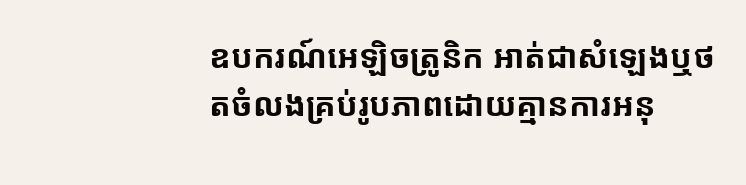ឧបករណ៍អេឡិចត្រូនិក អាត់ជាសំឡេងឬថតចំលងគ្រប់រូបភាពដោយគ្មានការអនុ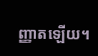ញ្ញាតឡើយ។